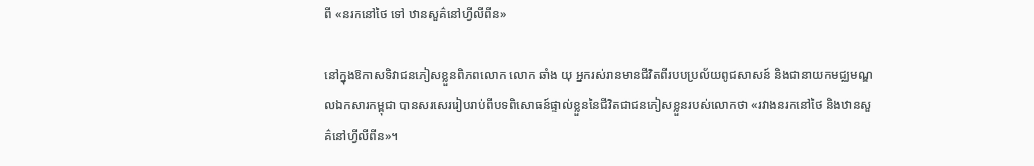ពី «នរកនៅថៃ ទៅ ឋានសួគ៌នៅហ្វីលីពីន»

នៅក្នុងឱកាសទិវាជនភៀសខ្លួនពិភពលោក លោក ឆាំង យុ អ្នករស់រានមានជីវិតពីរបបប្រល័យពូជសាសន៍ និងជានាយកមជ្ឈមណ្ឌលឯកសារកម្ពុជា បានសរសេររៀបរាប់ពីបទពិសោធន៍ផ្ទាល់ខ្លួននៃជីវិតជាជនភៀសខ្លួនរបស់លោកថា «រវាងនរកនៅថៃ និងឋានសួគ៌នៅហ្វីលីពីន»។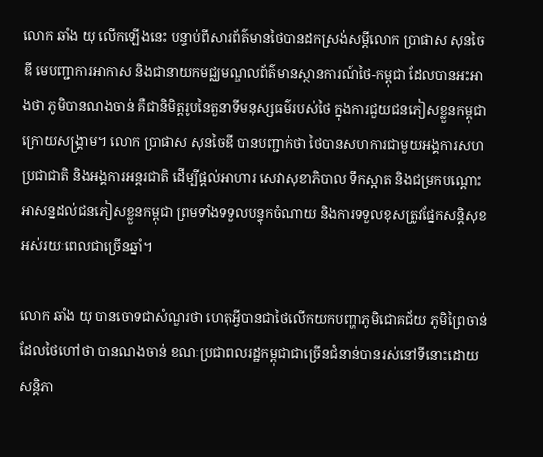លោក ឆាំង យុ លើកឡើងនេះ បន្ទាប់ពីសារព័ត៌មានថៃបានដកស្រង់សម្តីលោក ប្រាផាស សុនចៃឌី មេបញ្ជាការអាកាស និងជានាយកមជ្ឈមណ្ឌលព័ត៌មានស្ថានការណ៍ថៃ-កម្ពុជា ដែលបានអះអាងថា ភូមិបានណងចាន់ គឺជានិមិត្តរូបនៃតួនាទីមនុស្សធម៌របស់ថៃ ក្នុងការជួយជនភៀសខ្លួនកម្ពុជាក្រោយសង្គ្រាម។ លោក ប្រាផាស សុនចៃឌី បានបញ្ជាក់ថា ថៃបានសហការជាមួយអង្គការសហប្រជាជាតិ និងអង្គការអន្តរជាតិ ដើម្បីផ្តល់អាហារ សេវាសុខាភិបាល ទឹកស្អាត និងជម្រកបណ្តោះអាសន្នដល់ជនភៀសខ្លួនកម្ពុជា ព្រមទាំងទទួលបន្ទុកចំណាយ និងការទទួលខុសត្រូវផ្នែកសន្តិសុខអស់រយៈពេលជាច្រើនឆ្នាំ។

លោក ឆាំង យុ បានចោទជាសំណួរថា ហេតុអ្វីបានជាថៃលើកយកបញ្ហាភូមិជោគជ័យ ភូមិព្រៃចាន់ ដែលថៃហៅថា បានណងចាន់ ខណៈប្រជាពលរដ្ឋកម្ពុជាជាច្រើនជំនាន់បានរស់នៅទីនោះដោយសន្តិភា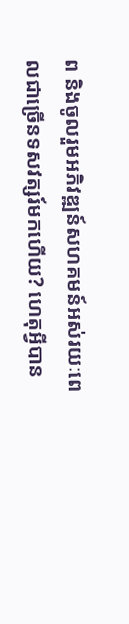ព និងចូលរួមអភិវឌ្ឍន៍សហគមន៍អស់រយៈពេលជាច្រើនទសវត្សរ៍មកហើយ? ហេតុអ្វីបាន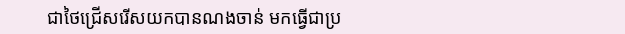ជាថៃជ្រើសរើសយកបានណងចាន់ មកធ្វើជាប្រ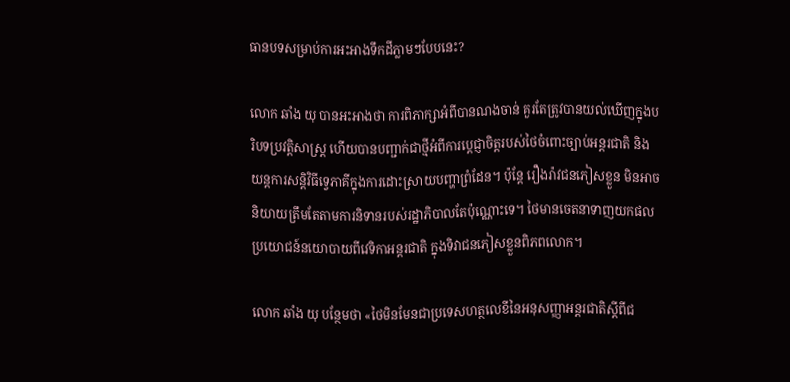ធានបទសម្រាប់ការអះអាងទឹកដីភ្លាមៗបែបនេះ?

លោក ឆាំង យុ បានអះអាងថា ការពិភាក្សាអំពីបានណងចាន់ គួរតែត្រូវបានយល់ឃើញក្នុងបរិបទប្រវត្តិសាស្ត្រ ហើយបានបញ្ជាក់ជាថ្មីអំពីការប្តេជ្ញាចិត្តរបស់ថៃចំពោះច្បាប់អន្តរជាតិ និងយន្តការសន្តិវិធីទ្វេភាគីក្នុងការដោះស្រាយបញ្ហាព្រំដែន។ ប៉ុន្តែ រឿងរ៉ាវជនភៀសខ្លួន មិនអាចនិយាយត្រឹមតែតាមការនិទានរបស់រដ្ឋាភិបាលតែប៉ុណ្ណោះទេ។ ថៃមានចេតនាទាញយកផលប្រយោជន៍នយោបាយពីវេទិកាអន្តរជាតិ ក្នុងទិវាជនភៀសខ្លួនពិភពលោក។

លោក ឆាំង យុ បន្ថែមថា «ថៃមិនមែនជាប្រទេសហត្ថលេខីនៃអនុសញ្ញាអន្តរជាតិស្តីពីជ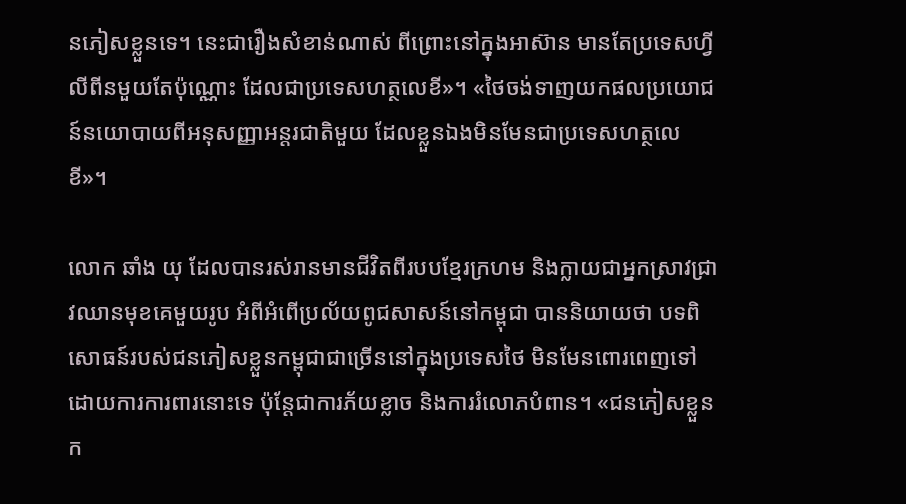នភៀសខ្លួនទេ។ នេះជារឿងសំខាន់ណាស់ ពីព្រោះនៅក្នុងអាស៊ាន មានតែប្រទេសហ្វីលីពីនមួយតែប៉ុណ្ណោះ ដែលជាប្រទេសហត្ថលេខី»។ «ថៃចង់ទាញយកផលប្រយោជន៍នយោបាយពីអនុសញ្ញាអន្តរជាតិមួយ ដែលខ្លួនឯងមិនមែនជាប្រទេសហត្ថលេខី»។

លោក ឆាំង យុ ដែលបានរស់រានមានជីវិតពីរបបខ្មែរក្រហម និងក្លាយជាអ្នកស្រាវជ្រាវឈានមុខគេមួយរូប អំពីអំពើប្រល័យពូជសាសន៍នៅកម្ពុជា បាននិយាយថា បទពិសោធន៍របស់ជនភៀសខ្លួនកម្ពុជាជាច្រើននៅក្នុងប្រទេសថៃ មិនមែនពោរពេញទៅដោយការការពារនោះទេ ប៉ុន្តែជាការភ័យខ្លាច និងការរំលោភបំពាន។ «ជនភៀសខ្លួនក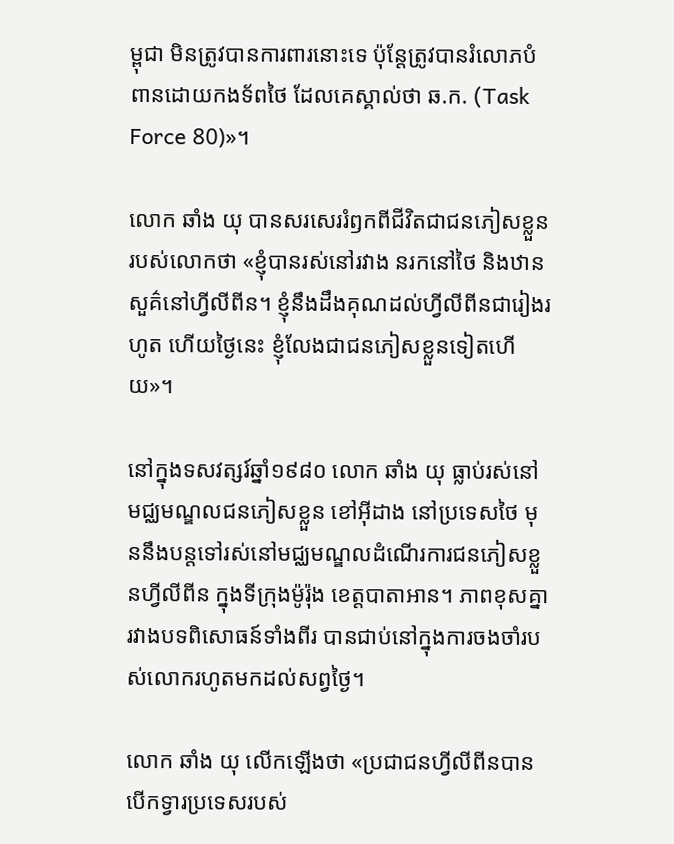ម្ពុជា មិនត្រូវបានការពារនោះទេ ប៉ុន្តែត្រូវបានរំលោភបំពានដោយកងទ័ពថៃ ដែលគេស្គាល់ថា ឆ.ក. (Task Force 80)»។

លោក ឆាំង យុ បានសរសេររំឭកពីជីវិតជាជនភៀសខ្លួនរបស់លោកថា «ខ្ញុំបានរស់នៅរវាង នរកនៅថៃ និងឋានសួគ៌នៅហ្វីលីពីន។ ខ្ញុំនឹងដឹងគុណដល់ហ្វីលីពីនជារៀងរហូត ហើយថ្ងៃនេះ ខ្ញុំលែងជាជនភៀសខ្លួនទៀតហើយ»។

នៅក្នុងទសវត្សរ៍ឆ្នាំ១៩៨០ លោក ឆាំង យុ ធ្លាប់រស់នៅមជ្ឈមណ្ឌលជនភៀសខ្លួន ខៅអ៊ីដាង នៅប្រទេសថៃ មុននឹងបន្តទៅរស់នៅមជ្ឈមណ្ឌលដំណើរការជនភៀសខ្លួនហ្វីលីពីន ក្នុងទីក្រុងម៉ូរ៉ុង ខេត្តបាតាអាន។ ភាពខុសគ្នារវាងបទពិសោធន៍ទាំងពីរ បានជាប់នៅក្នុងការចងចាំរបស់លោករហូតមកដល់សព្វថ្ងៃ។

លោក ឆាំង យុ លើកឡើងថា «ប្រជាជនហ្វីលីពីនបានបើកទ្វារប្រទេសរបស់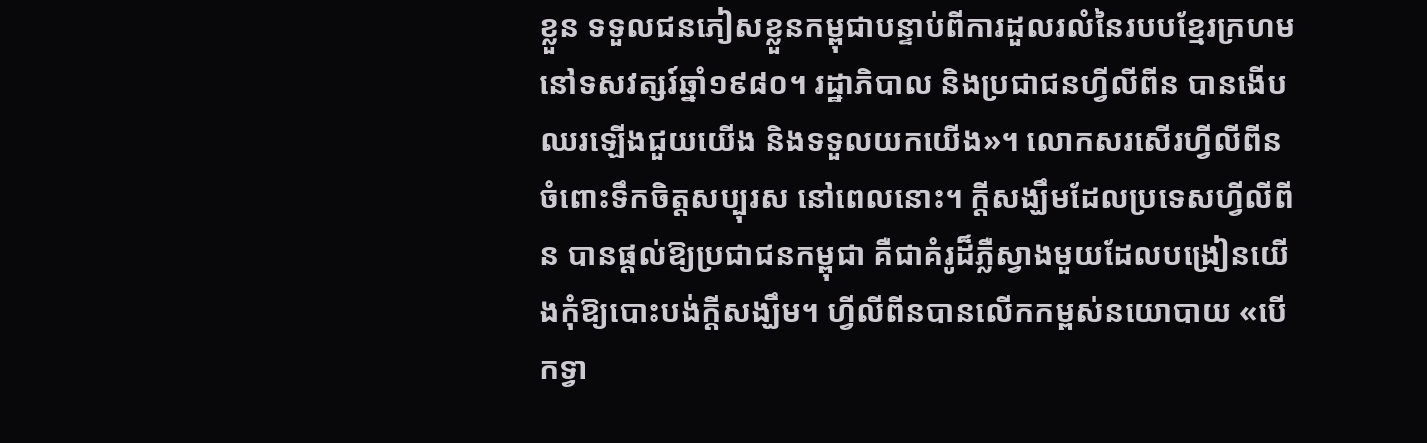ខ្លួន ទទួលជនភៀសខ្លួនកម្ពុជាបន្ទាប់ពីការដួលរលំនៃរបបខ្មែរក្រហមនៅទសវត្សរ៍ឆ្នាំ១៩៨០។ រដ្ឋាភិបាល និងប្រជាជនហ្វីលីពីន បានងើបឈរឡើងជួយយើង និងទទួលយកយើង»។ លោកសរសើរហ្វីលីពីនចំពោះទឹកចិត្តសប្បុរស នៅពេលនោះ។ ក្តីសង្ឃឹមដែលប្រទេសហ្វីលីពីន បានផ្តល់ឱ្យប្រជាជនកម្ពុជា គឺជាគំរូដ៏ភ្លឺស្វាងមួយដែលបង្រៀនយើងកុំឱ្យបោះបង់ក្តីសង្ឃឹម។ ហ្វីលីពីនបានលើកកម្ពស់នយោបាយ «បើកទ្វា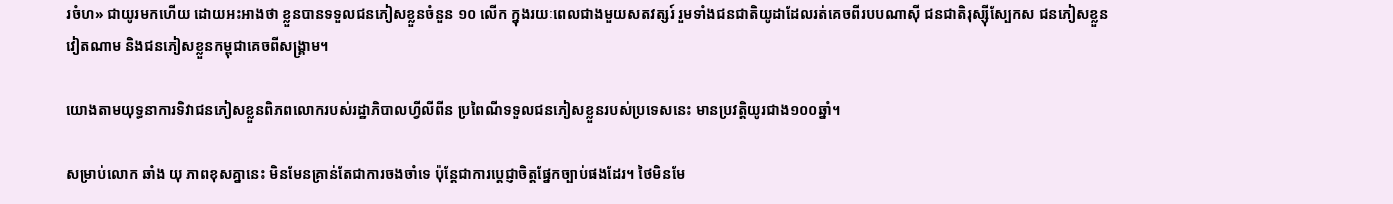រចំហ» ជាយូរមកហើយ ដោយអះអាងថា ខ្លួនបានទទួលជនភៀសខ្លួនចំនួន ១០ លើក ក្នុងរយៈពេលជាងមួយសតវត្សរ៍ រួមទាំងជនជាតិយូដាដែលរត់គេចពីរបបណាស៊ី ជនជាតិរុស្ស៊ីស្បែកស ជនភៀសខ្លួនវៀតណាម និងជនភៀសខ្លួនកម្ពុជាគេចពីសង្គ្រាម។

យោងតាមយុទ្ធនាការទិវាជនភៀសខ្លួនពិភពលោករបស់រដ្ឋាភិបាលហ្វីលីពីន ប្រពៃណីទទួលជនភៀសខ្លួនរបស់ប្រទេសនេះ មានប្រវត្តិយូរជាង១០០ឆ្នាំ។

សម្រាប់លោក ឆាំង យុ ភាពខុសគ្នានេះ មិនមែនគ្រាន់តែជាការចងចាំទេ ប៉ុន្តែជាការប្តេជ្ញាចិត្តផ្នែកច្បាប់ផងដែរ។ ថៃមិនមែ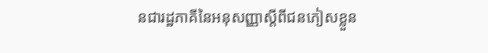នជារដ្ឋភាគីនៃអនុសញ្ញាស្តីពីជនភៀសខ្លួន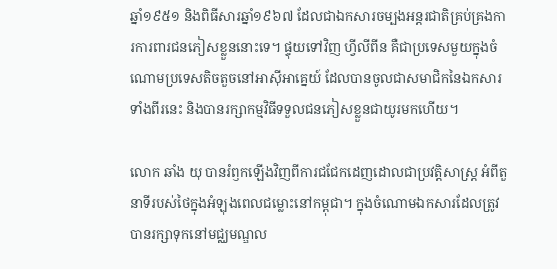ឆ្នាំ១៩៥១ និងពិធីសារឆ្នាំ១៩៦៧ ដែលជាឯកសារចម្បងអន្តរជាតិគ្រប់គ្រងការការពារជនភៀសខ្លួននោះទេ។ ផ្ទុយទៅវិញ ហ្វីលីពីន គឺជាប្រទេសមួយក្នុងចំណោមប្រទេសតិចតួចនៅអាស៊ីអាគ្នេយ៍ ដែលបានចូលជាសមាជិកនៃឯកសារទាំងពីរនេះ និងបានរក្សាកម្មវិធីទទួលជនភៀសខ្លួនជាយូរមកហើយ។

លោក ឆាំង យុ បានរំឭកឡើងវិញពីការជជែកដេញដោលជាប្រវត្តិសាស្ត្រ អំពីតួនាទីរបស់ថៃក្នុងអំឡុងពេលជម្លោះនៅកម្ពុជា។ ក្នុងចំណោមឯកសារដែលត្រូវបានរក្សាទុកនៅមជ្ឈមណ្ឌល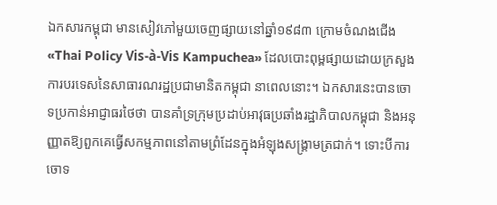ឯកសារកម្ពុជា មានសៀវភៅមួយចេញផ្សាយនៅឆ្នាំ១៩៨៣ ក្រោមចំណងជើង «Thai Policy Vis-à-Vis Kampuchea» ដែលបោះពុម្ពផ្សាយដោយក្រសួងការបរទេសនៃសាធារណរដ្ឋប្រជាមានិតកម្ពុជា នាពេលនោះ។ ឯកសារនេះបានចោទប្រកាន់អាជ្ញាធរថៃថា បានគាំទ្រក្រុមប្រដាប់អាវុធប្រឆាំងរដ្ឋាភិបាលកម្ពុជា និងអនុញ្ញាតឱ្យពួកគេធ្វើសកម្មភាពនៅតាមព្រំដែនក្នុងអំឡុងសង្គ្រាមត្រជាក់។ ទោះបីការចោទ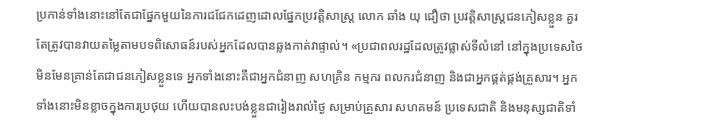ប្រកាន់ទាំងនោះនៅតែជាផ្នែកមួយនៃការជជែកដេញដោលផ្នែកប្រវត្តិសាស្ត្រ លោក ឆាំង យុ ជឿថា ប្រវត្តិសាស្ត្រជនភៀសខ្លួន គួរតែត្រូវបានវាយតម្លៃតាមបទពិសោធន៍របស់អ្នកដែលបានឆ្លងកាត់វាផ្ទាល់។ «ប្រជាពលរដ្ឋដែលត្រូវផ្លាស់ទីលំនៅ នៅក្នុងប្រទេសថៃ មិនមែនគ្រាន់តែជាជនភៀសខ្លួនទេ អ្នកទាំងនោះគឺជាអ្នកជំនាញ សហគ្រិន កម្មករ ពលករជំនាញ និងជាអ្នកផ្គត់ផ្គង់គ្រួសារ។ អ្នកទាំងនោះមិនខ្លាចក្នុងការប្រថុយ ហើយបានលះបង់ខ្លួនជារៀងរាល់ថ្ងៃ សម្រាប់គ្រួសារ សហគមន៍ ប្រទេសជាតិ និងមនុស្សជាតិទាំ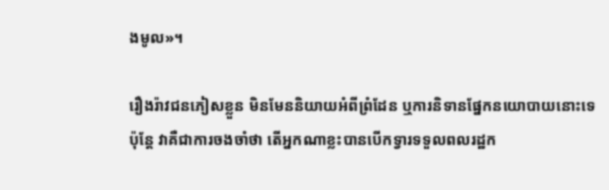ងមូល»។

រឿងរ៉ាវជនភៀសខ្លួន មិនមែននិយាយអំពីព្រំដែន ឬការនិទានផ្នែកនយោបាយនោះទេ ប៉ុន្តែ វាគឺជាការចងចាំថា តើអ្នកណាខ្លះបានបើកទ្វារទទួលពលរដ្ឋក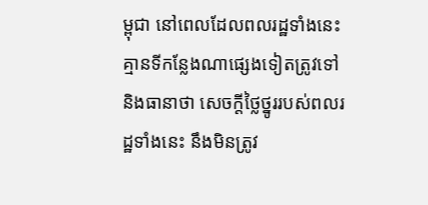ម្ពុជា នៅពេលដែលពលរដ្ឋទាំងនេះគ្មានទីកន្លែងណាផ្សេងទៀតត្រូវទៅ និងធានាថា សេចក្តីថ្លៃថ្នូររបស់ពលរដ្ឋទាំងនេះ នឹងមិនត្រូវ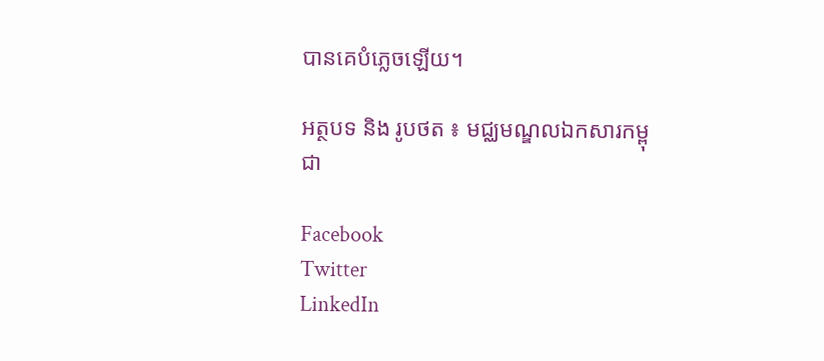បានគេបំភ្លេចឡើយ។

អត្ថបទ និង រូបថត ៖ មជ្ឈមណ្ឌលឯកសារកម្ពុជា

Facebook
Twitter
LinkedIn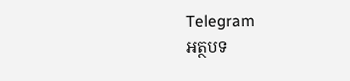Telegram
អត្ថបទ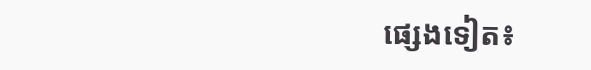ផ្សេងទៀត៖